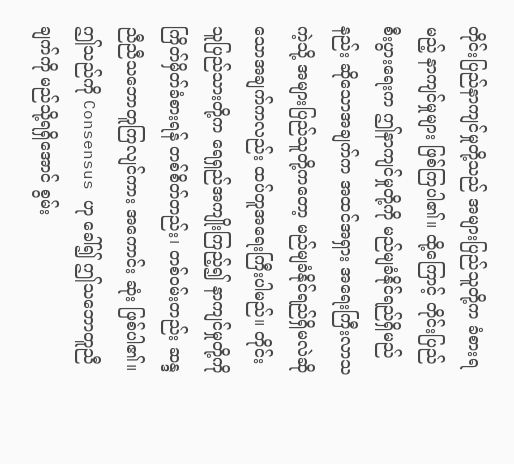တိုင်းပြည်နာကျင်မှုတို့သည် အများပြည်သူတို့က ခံစားရမည့် နာကျင်မှုများ ဖြစ်ကြပါ၏။ ထို့ကြောင့် တိုင်းပြည်စီးပွားရေးက ဤနာကျင်မှုတို့ကို မည်မျခံနိုင်ရည်ရှိမည်နည်း ဆိုသောအချက်က အထင်အရှား အရေးကြီးလာသကဲ့သို့ အများပြည်သူတို့ကတော့ မည်မျခံနိုင်ရည်ရှိမလဲဆိုသောအချက်ကလည်း ထပ်တူအရေးကြီးပါမည်။ တိုင်းသူပြည်သားတို့က ရေရှည်အကျိုးကြည့်၍ နာကျင်မှုတို့ကို ကြိတ်မှိတ်ခံစားရန် တစ်စိတ်တည်း၊ တစ်ဝမ်းတည်း ဆန္ဒညီညီသဘောတူကြလျင်ကား အကောင်း ဆုံး ဖြစ်ပါ၏။ ဤသည်ကို Consensus ဟု ခေါ်၍ ဤသဘောတူညီချက်ကို မည်သို့ရရှိအောင် စွမ်း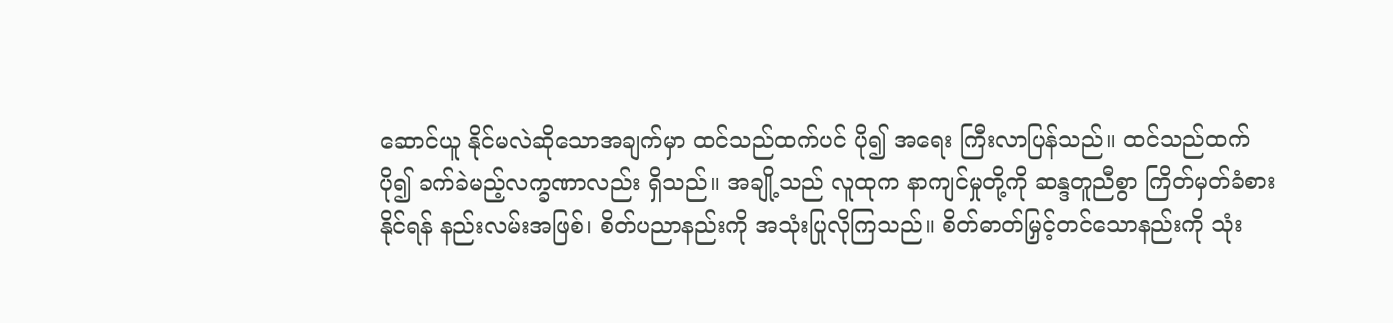ဆောင်ယူ နိုင်မလဲဆိုသောအချက်မှာ ထင်သည်ထက်ပင် ပို၍ အရေး ကြီးလာပြန်သည်။ ထင်သည်ထက်ပို၍ ခက်ခဲမည့်လက္ခဏာလည်း ရှိသည်။ အချို့သည် လူထုက နာကျင်မှုတို့ကို ဆန္ဒတူညီစွာ ကြိတ်မှတ်ခံစားနိုင်ရန် နည်းလမ်းအဖြစ်၊ စိတ်ပညာနည်းကို အသုံးပြုလိုကြသည်။ စိတ်ဓာတ်မြှင့်တင်သောနည်းကို သုံး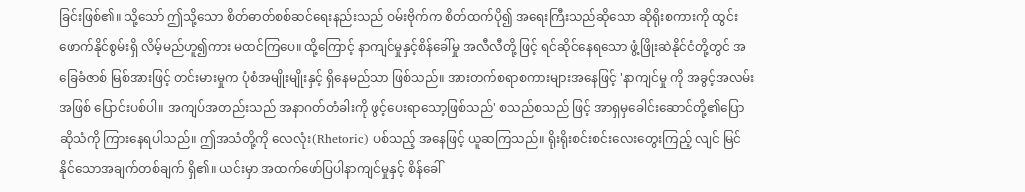ခြင်းဖြစ်၏။ သို့သော် ဤသို့သော စိတ်ဓာတ်စစ်ဆင်ရေးနည်းသည် ဝမ်းဗိုက်က စိတ်ထက်ပို၍ အရေးကြီးသည်ဆိုသော ဆိုရိုးစကားကို ထွင်းဖောက်နိုင်စွမ်းရှိ လိမ့်မည်ဟူ၍ကား မထင်ကြပေ။ ထို့ကြောင့် နာကျင်မှုနှင့်စိန်ခေါ်မှု အလီလီတို့ ဖြင့် ရင်ဆိုင်နေရသော ဖွံ့ဖြိုးဆဲနိုင်ငံတို့တွင် အခြေခံဇာစ် မြစ်အားဖြင့် တင်းမားမှုက ပုံစံအမျိုးမျိုးနှင့် ရှိနေမည်သာ ဖြစ်သည်။ အားတက်စရာစကားများအနေဖြင့် 'နာကျင်မှု ကို အခွင့်အလမ်းအဖြစ် ပြောင်းပစ်ပါ။ အကျပ်အတည်းသည် အနာဂတ်တံခါးကို ဖွင့်ပေးရာသော့ဖြစ်သည်' စသည်စသည် ဖြင့် အာရှမှခေါင်းဆောင်တို့၏ပြောဆိုသံကို ကြားနေရပါသည်။ ဤအသံတို့ကို လေလုံး(Rhetoric) ပစ်သည့် အနေဖြင့် ယူဆကြသည်။ ရိုးရိုးစင်းစင်းလေးတွေးကြည့် လျင် မြင်နိုင်သောအချက်တစ်ချက် ရှိ၏။ ယင်းမှာ အထက်ဖော်ပြပါနာကျင်မှုနှင့် စိန်ခေါ်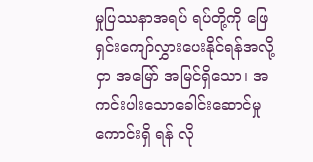မှုပြဿနာအရပ် ရပ်တို့ကို ဖြေရှင်းကျော်လွှားပေးနိုင်ရန်အလို့ငှာ အမြော် အမြင်ရှိသော၊ အကင်းပါးသောခေါင်းဆောင်မှုကောင်းရှိ ရန် လို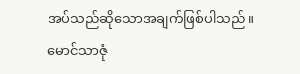အပ်သည်ဆိုသောအချက်ဖြစ်ပါသည်။
မောင်သာဇုံ